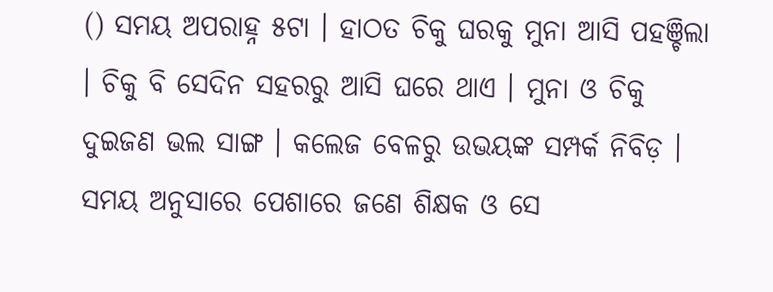() ସମୟ ଅପରାହ୍ନ ୫ଟା । ହାଠତ ଚିକୁ ଘରକୁ ମୁନା ଆସି ପହଞ୍ଚିଲା । ଚିକୁ ବି ସେଦିନ ସହରରୁ ଆସି ଘରେ ଥାଏ । ମୁନା ଓ ଚିକୁ ଦୁଇଜଣ ଭଲ ସାଙ୍ଗ । କଲେଜ ବେଳରୁ ଉଭୟଙ୍କ ସମ୍ପର୍କ ନିବିଡ଼ । ସମୟ ଅନୁସାରେ ପେଶାରେ ଜଣେ ଶିକ୍ଷକ ଓ ସେ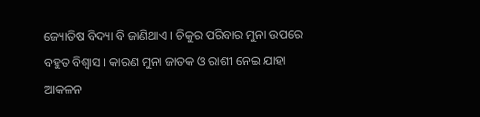ଜ୍ୟୋତିଷ ବିଦ୍ୟା ବି ଜାଣିଥାଏ । ଚିକୁର ପରିବାର ମୁନା ଉପରେ ବହୁତ ବିଶ୍ବାସ । କାରଣ ମୁନା ଜାତକ ଓ ରାଶୀ ନେଇ ଯାହା ଆକଳନ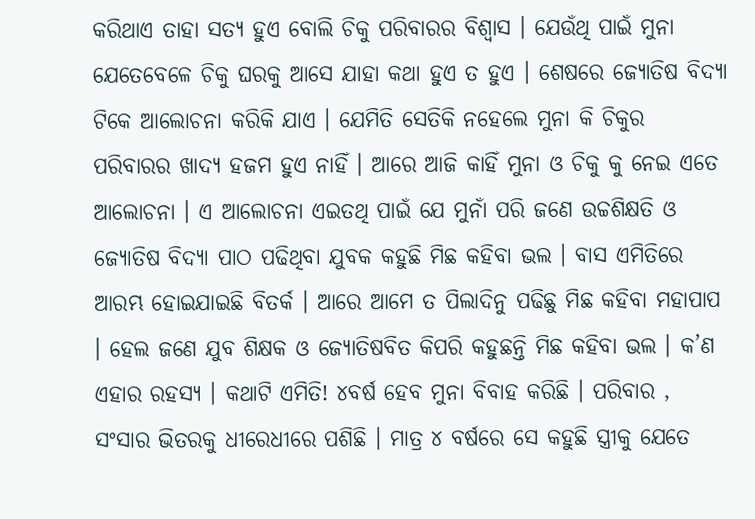କରିଥାଏ ତାହା ସତ୍ୟ ହୁଏ ବୋଲି ଚିକୁ ପରିବାରର ବିଶ୍ବାସ । ଯେଉଁଥି ପାଇଁ ମୁନା ଯେତେବେଳେ ଚିକୁ ଘରକୁ ଆସେ ଯାହା କଥା ହୁଏ ତ ହୁଏ । ଶେଷରେ ଜ୍ୟୋତିଷ ବିଦ୍ୟା ଟିକେ ଆଲୋଚନା କରିକି ଯାଏ । ଯେମିତି ସେତିକି ନହେଲେ ମୁନା କି ଚିକୁର ପରିବାରର ଖାଦ୍ୟ ହଜମ ହୁଏ ନାହିଁ । ଆରେ ଆଜି କାହିଁ ମୁନା ଓ ଚିକୁ କୁ ନେଇ ଏତେ ଆଲୋଚନା । ଏ ଆଲୋଚନା ଏଇତଥି ପାଇଁ ଯେ ମୁନାଁ ପରି ଜଣେ ଉଚ୍ଚଶିକ୍ଷତି ଓ ଜ୍ୟୋତିଷ ବିଦ୍ୟା ପାଠ ପଢିଥିବା ଯୁବକ କହୁଛି ମିଛ କହିବା ଭଲ । ବାସ ଏମିତିରେ ଆରମ୍ଭ ହୋଇଯାଇଛି ବିତର୍କ । ଆରେ ଆମେ ତ ପିଲାଦିନୁ ପଢିଛୁ ମିଛ କହିବା ମହାପାପ । ହେଲ ଜଣେ ଯୁବ ଶିକ୍ଷକ ଓ ଜ୍ୟୋତିଷବିତ କିପରି କହୁଛନ୍ତି ମିଛ କହିବା ଭଲ । କ’ଣ ଏହାର ରହସ୍ୟ । କଥାଟି ଏମିତି! ୪ବର୍ଷ ହେବ ମୁନା ବିବାହ କରିଛି । ପରିବାର , ସଂସାର ଭିତରକୁ ଧୀରେଧୀରେ ପଶିଛି । ମାତ୍ର ୪ ବର୍ଷରେ ସେ କହୁଛି ସ୍ତ୍ରୀକୁ ଯେତେ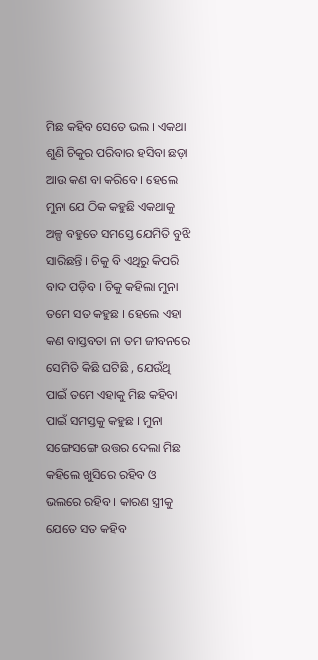ମିଛ କହିବ ସେତେ ଭଲ । ଏକଥା ଶୁଣି ଚିକୁର ପରିବାର ହସିବା ଛଡ଼ା ଆଉ କଣ ବା କରିବେ । ହେଲେ ମୁନା ଯେ ଠିକ କହୁଛି ଏକଥାକୁ ଅଳ୍ପ ବହୁତେ ସମସ୍ତେ ଯେମିତି ବୁଝି ସାରିଛନ୍ତି । ଚିକୁ ବି ଏଥିରୁ କିପରି ବାଦ ପଡ଼ିବ । ଚିକୁ କହିଲା ମୁନା ତମେ ସତ କହୁଛ । ହେଲେ ଏହା କଣ ବାସ୍ତବତା ନା ତମ ଜୀବନରେ ସେମିତି କିଛି ଘଟିଛି , ଯେଉଁଥି ପାଇଁ ତମେ ଏହାକୁ ମିଛ କହିବା ପାଇଁ ସମସ୍ତକୁ କହୁଛ । ମୁନା ସଙ୍ଗେସଙ୍ଗେ ଉତ୍ତର ଦେଲା ମିଛ କହିଲେ ଖୁସିରେ ରହିବ ଓ ଭଲରେ ରହିବ । କାରଣ ସ୍ତ୍ରୀକୁ ଯେତେ ସତ କହିବ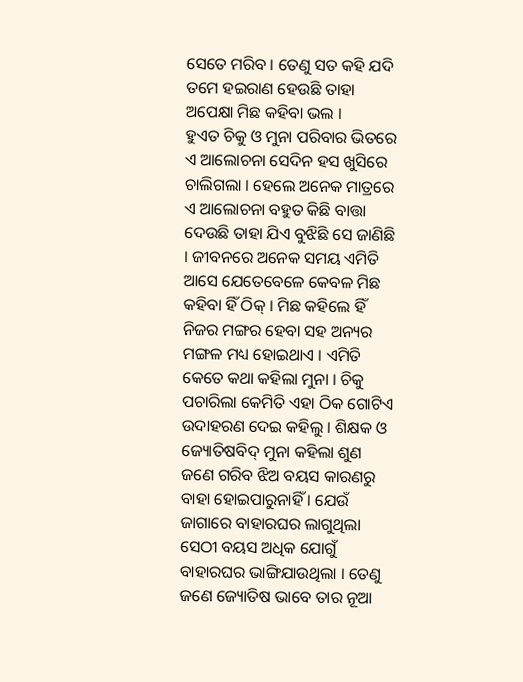ସେତେ ମରିବ । ତେଣୁ ସତ କହି ଯଦି ତମେ ହଇରାଣ ହେଉଛି ତାହା ଅପେକ୍ଷା ମିଛ କହିବା ଭଲ ।
ହୁଏତ ଚିକୁ ଓ ମୁନା ପରିବାର ଭିତରେ ଏ ଆଲୋଚନା ସେଦିନ ହସ ଖୁସିରେ ଚାଲିଗଲା । ହେଲେ ଅନେକ ମାତ୍ରରେ ଏ ଆଲୋଚନା ବହୁତ କିଛି ବାତ୍ତା ଦେଉଛି ତାହା ଯିଏ ବୁଝିଛି ସେ ଜାଣିଛି । ଜୀବନରେ ଅନେକ ସମୟ ଏମିତି ଆସେ ଯେତେବେଳେ କେବଳ ମିଛ କହିବା ହିଁ ଠିକ୍ । ମିଛ କହିଲେ ହିଁ ନିଜର ମଙ୍ଗର ହେବା ସହ ଅନ୍ୟର ମଙ୍ଗଳ ମଧ୍ୟ ହୋଇଥାଏ । ଏମିତି କେତେ କଥା କହିଲା ମୁନା । ଚିକୁ ପଚାରିଲା କେମିତି ଏହା ଠିକ ଗୋଟିଏ ଉଦାହରଣ ଦେଇ କହିଲୁ । ଶିକ୍ଷକ ଓ ଜ୍ୟୋତିଷବିଦ୍ ମୁନା କହିଲା ଶୁଣ ଜଣେ ଗରିବ ଝିଅ ବୟସ କାରଣରୁ ବାହା ହୋଇପାରୁନାହିଁ । ଯେଉଁ ଜାଗାରେ ବାହାରଘର ଲାଗୁଥିଲା ସେଠୀ ବୟସ ଅଧିକ ଯୋଗୁଁ ବାହାରଘର ଭାଙ୍ଗିଯାଉଥିଲା । ତେଣୁ ଜଣେ ଜ୍ୟୋତିଷ ଭାବେ ତାର ନୂଆ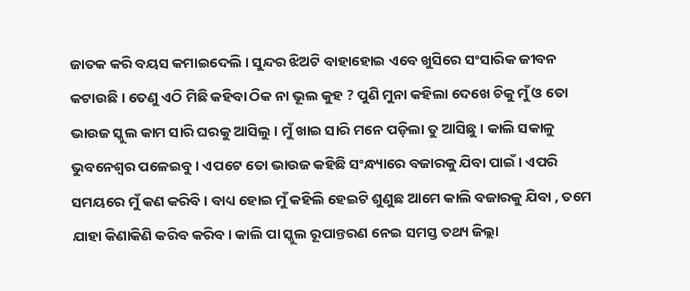ଜାତକ କରି ବୟସ କମାଇଦେଲି । ସୁନ୍ଦର ଝିଅଟି ବାହାହୋଇ ଏବେ ଖୁସିରେ ସଂସାରିକ ଜୀବନ କଟାଉଛି । ତେଣୁ ଏଠି ମିଛି କହିବା ଠିକ ନା ଭୂଲ କୁହ ? ପୁଣି ମୁନା କହିଲା ଦେଖେ ଚିକୁ ମୁଁ ଓ ତୋ ଭାଉଜ ସ୍କୁଲ କାମ ସାରି ଘରକୁ ଆସିଲୁ । ମୁଁ ଖାଇ ସାରି ମନେ ପଡ଼ିଲା ତୁ ଆସିଛୁ । କାଲି ସକାଳୁ ଭୁବନେଶ୍ବର ପଳେଇବୁ । ଏପଟେ ତୋ ଭାଉଜ କହିଛି ସଂନ୍ଧ୍ୟାରେ ବଜାରକୁ ଯିବା ପାଇଁ । ଏପରି ସମୟରେ ମୁଁ କଣ କରିବି । ବାଧ୍ୟ ହୋଇ ମୁଁ କହିଲି ହେଇଟି ଶୁଣୁଛ ଆମେ କାଲି ବଜାରକୁ ଯିବା , ତମେ ଯାହା କିଣାକିଣି କରିବ କରିବ। କାଲି ପା ସ୍କୁଲ ରୂପାନ୍ତରଣ ନେଇ ସମସ୍ତ ତଥ୍ୟ ଜିଲ୍ଲା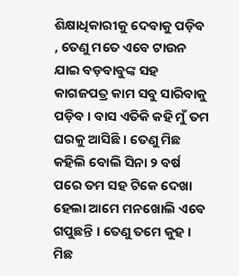ଶିକ୍ଷାଧିକାରୀକୁ ଦେବାକୁ ପଡ଼ିବ , ତେଣୁ ମତେ ଏବେ ଟାଉନ ଯାଇ ବଡ଼ବାବୁଙ୍କ ସହ କାଗଜପତ୍ର କାମ ସବୁ ସାରିବାକୁ ପଡ଼ିବ । ବାସ ଏତିକି କହି ମୁଁ ତମ ଘରକୁ ଆସିଛି । ତେଣୁ ମିଛ କହିଲି ବୋଲି ସିନା ୨ ବର୍ଷ ପରେ ତମ ସହ ଟିକେ ଦେଖା ହେଲା ଆମେ ମନଖୋଲି ଏବେ ଗପୁଛନ୍ତି । ତେଣୁ ତମେ କୁହ । ମିଛ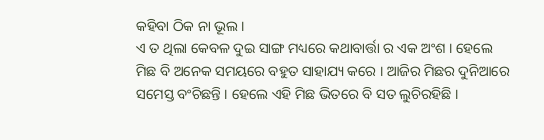କହିବା ଠିକ ନା ଭୂଲ ।
ଏ ତ ଥିଲା କେବଳ ଦୁଇ ସାଙ୍ଗ ମଧ୍ୟରେ କଥାବାର୍ତ୍ତା ର ଏକ ଅଂଶ । ହେଲେ ମିଛ ବି ଅନେକ ସମୟରେ ବହୁତ ସାହାଯ୍ୟ କରେ । ଆଜିର ମିଛର ଦୁନିଆରେ ସମେସ୍ତ ବଂଚିଛନ୍ତି । ହେଲେ ଏହି ମିଛ ଭିତରେ ବି ସତ ଲୁଚିରହିଛି ।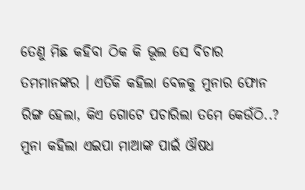ତେଣୁ ମିଛ କହିବା ଠିକ କି ଭୂଲ ସେ ବିଚାର ତମମାନଙ୍କର । ଏତିକି କହିଲା ବେଳକୁ ମୁନାର ଫୋନ ରିଙ୍ଗ ହେଲା, କିଏ ଗୋଟେ ପଚାରିଲା ତମେ କେଉଁଠି..? ମୁନା କହିଲା ଏଇପା ମାଆଙ୍କ ପାଇଁ ଔଷଧ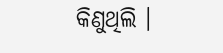କିଣୁଥିଲି ।